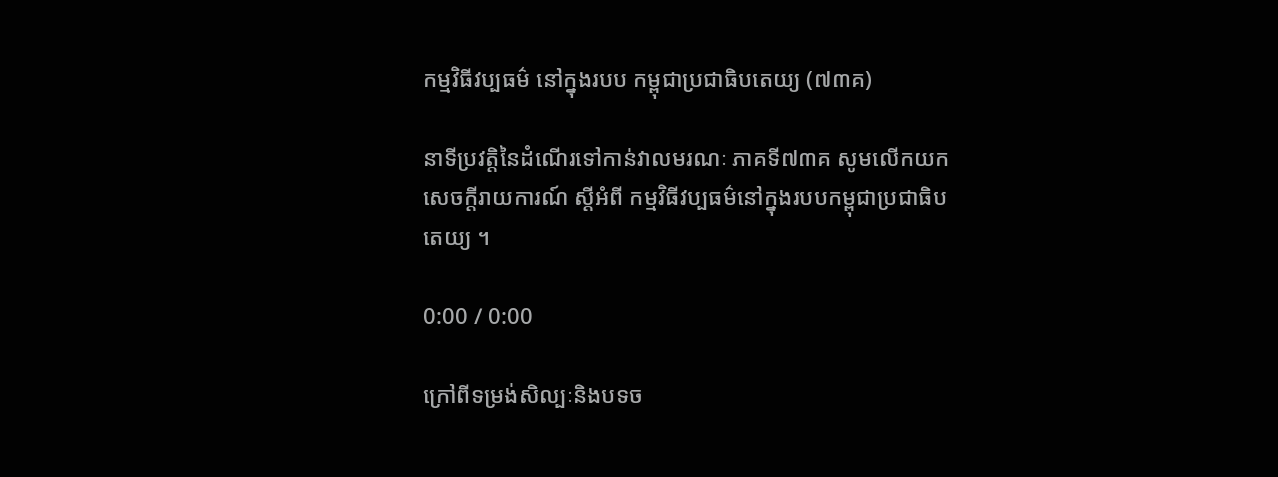កម្មវិធីវប្បធម៌ នៅក្នុងរបប កម្ពុជាប្រជាធិបតេយ្យ (៧៣គ)

នាទីប្រវត្តិនៃដំណើរទៅកាន់វាលមរណៈ ភាគទី៧៣គ សូមលើកយកសេចក្តីរាយការណ៍ ស្ដីអំពី កម្មវិធីវប្បធម៌នៅក្នុងរបបកម្ពុជាប្រជាធិបតេយ្យ ។

0:00 / 0:00

ក្រៅពីទម្រង់សិល្បៈនិងបទច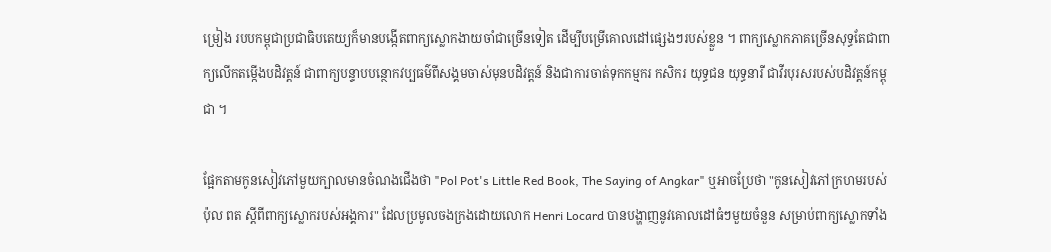ម្រៀង របបកម្ពុជាប្រជាធិបតេយ្យក៏មានបង្កើតពាក្យស្លោកងាយចាំជាច្រើនទៀត ដើម្បីបម្រើគោលដៅផ្សេងៗរបស់ខ្លួន ។ ពាក្យស្លោកភាគច្រើនសុទ្ធតែជាពាក្យលើកតម្កើងបដិវត្តន៍ ជាពាក្យបន្ទាបបន្ថោកវប្បធម៌ពីសង្គមចាស់មុនបដិវត្តន៍ និងជាការចាត់ទុកកម្មករ កសិករ យុទ្ធជន យុទ្ធនារី ជាវីរបុរសរបស់បដិវត្តន៍កម្ពុជា ។

ផ្អែកតាមកូនសៀវភៅមួយក្បាលមានចំណងជើងថា "Pol Pot's Little Red Book, The Saying of Angkar" ឬអាចប្រែថា "កូនសៀវភៅក្រហមរបស់ ប៉ុល ពត ស្តីពីពាក្យស្លោករបស់អង្គការ" ដែលប្រមូលចងក្រងដោយលោក Henri Locard បានបង្ហាញនូវគោលដៅធំៗមួយចំនួន សម្រាប់ពាក្យស្លោកទាំង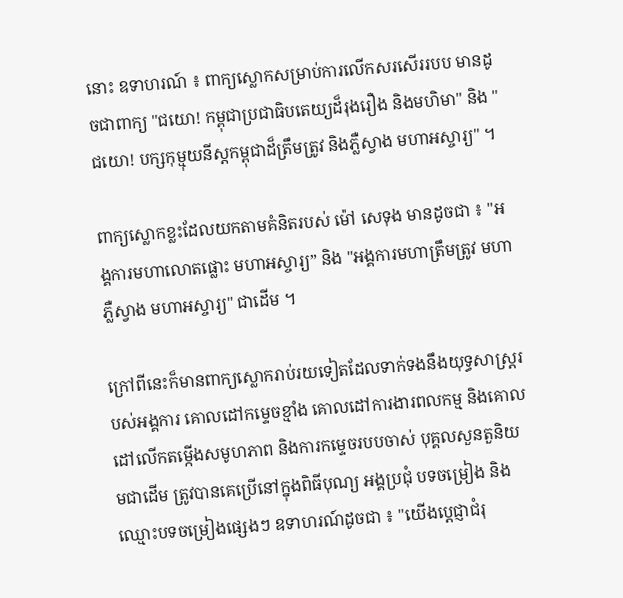នោះ ឧទាហរណ៍ ៖ ពាក្យស្លោកសម្រាប់ការលើកសរសើររបប មានដូចជាពាក្យ "ជយោ! កម្ពុជាប្រជាធិបតេយ្យដ៏រុងរឿង និងមហិមា" និង "ជយោ! បក្សកុម្មុយនីស្ដកម្ពុជាដ៏ត្រឹមត្រូវ និងភ្លឺស្វាង មហាអស្ចារ្យ" ។

ពាក្យស្លោកខ្លះដែលយកតាមគំនិតរបស់ ម៉ៅ សេទុង មានដូចជា ៖ "អង្គការមហាលោតផ្លោះ មហាអស្ចារ្យ” និង "អង្គការមហាត្រឹមត្រូវ មហាភ្លឺស្វាង មហាអស្ចារ្យ" ជាដើម ។

ក្រៅពីនេះក៏មានពាក្យស្លោករាប់រយទៀតដែលទាក់ទងនឹងយុទ្ធសាស្រ្តរបស់អង្គការ គោលដៅកម្ទេចខ្មាំង គោលដៅការងារពលកម្ម និងគោលដៅលើកតម្កើងសមូហភាព និងការកម្ទេចរបបចាស់ បុគ្គលសួនតួនិយមជាដើម ត្រូវបានគេប្រើនៅក្នុងពិធីបុណ្យ អង្គប្រជុំ បទចម្រៀង និងឈ្មោះបទចម្រៀងផ្សេងៗ ឧទាហរណ៍ដូចជា ៖ "យើងប្តេជ្ញាជំរុ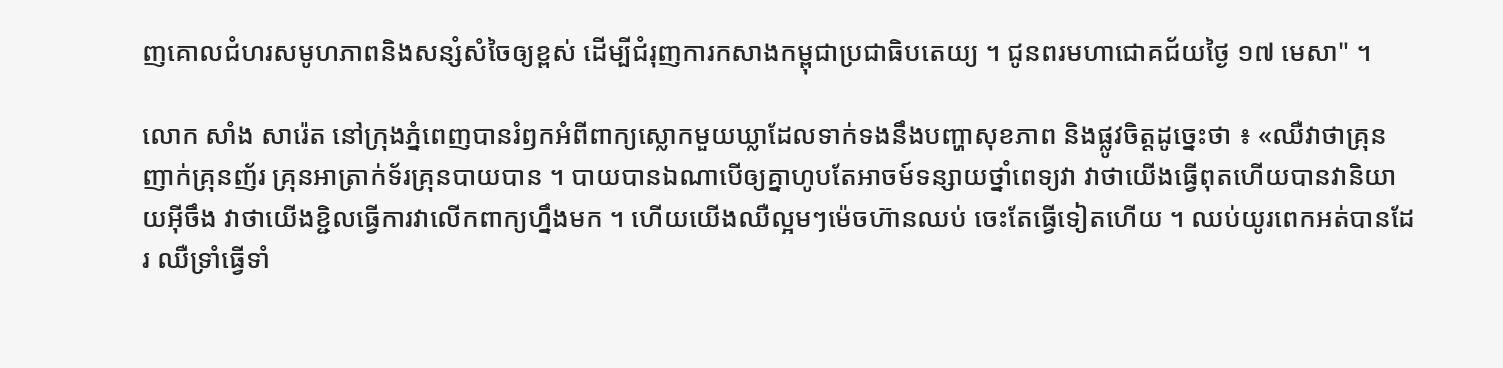ញគោលជំហរសមូហភាពនិងសន្សំសំចៃឲ្យខ្ពស់ ដើម្បីជំរុញការកសាងកម្ពុជាប្រជាធិបតេយ្យ ។ ជូនពរមហាជោគជ័យថ្ងៃ ១៧ មេសា" ។

លោក សាំង សារ៉េត នៅក្រុងភ្នំពេញបានរំឭកអំពីពាក្យស្លោកមួយឃ្លាដែលទាក់ទងនឹងបញ្ហាសុខភាព និងផ្លូវចិត្តដូច្នេះថា ៖ «ឈឺវាថាគ្រុនញាក់គ្រុនញ័រ គ្រុនអាត្រាក់ទ័រគ្រុនបាយបាន ។ បាយបានឯណាបើឲ្យគ្នាហូបតែអាចម៍ទន្សាយថ្នាំពេទ្យវា វាថាយើងធ្វើពុតហើយបានវានិយាយអ៊ីចឹង វាថាយើងខ្ជិលធ្វើការវាលើកពាក្យហ្នឹងមក ។ ហើយយើងឈឺល្អមៗម៉េចហ៊ានឈប់ ចេះតែធ្វើទៀតហើយ ។ ឈប់យូរពេកអត់បានដែរ ឈឺទ្រាំធ្វើទាំ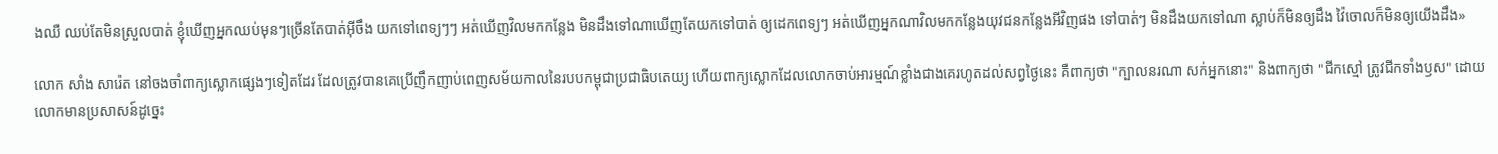ងឈឺ ឈប់តែមិនស្រួលបាត់ ខ្ញុំឃើញអ្នកឈប់មុនៗច្រើនតែបាត់អ៊ីចឹង យកទៅពេទ្យៗៗ អត់ឃើញវិលមកកន្លែង មិនដឹងទៅណាឃើញតែយកទៅបាត់ ឲ្យដេកពេទ្យៗ អត់ឃើញអ្នកណាវិលមកកន្លែងយុវជនកន្លែងអីវិញផង ទៅបាត់ៗ មិនដឹងយកទៅណា ស្លាប់ក៏មិនឲ្យដឹង វ៉ៃចោលក៏មិនឲ្យយើងដឹង»

លោក សាំង សារ៉េត នៅចងចាំពាក្យស្លោកផ្សេងៗទៀតដែរ ដែលត្រូវបានគេប្រើញឹកញាប់ពេញសម័យកាលនៃរបបកម្ពុជាប្រជាធិបតេយ្យ ហើយពាក្យស្លោកដែលលោកចាប់អារម្មណ៍ខ្លាំងជាងគេរហូតដល់សព្វថ្ងៃនេះ គឺពាក្យថា "ក្បាលនរណា សក់អ្នកនោះ" និងពាក្យថា "ជីកស្មៅ ត្រូវជីកទាំងឫស" ដោយលោកមានប្រសាសន៍ដូច្នេះ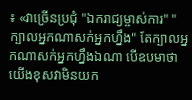៖ «វាច្រើនប្រជុំ "ឯករាជ្យម្ចាស់ការ" "ក្បាលអ្នកណាសក់អ្នកហ្នឹង" តែក្បាលអ្នកណាសក់អ្នកហ្នឹងឯណា បើឧបមាថាយើងខុសវាមិនយក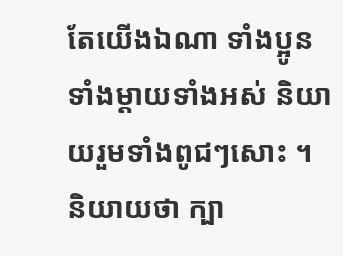តែយើងឯណា ទាំងប្អូន ទាំងម្ដាយទាំងអស់ និយាយរួមទាំងពូជៗសោះ ។ និយាយថា ក្បា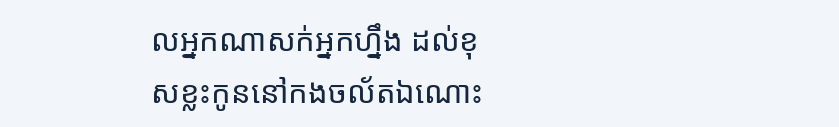លអ្នកណាសក់អ្នកហ្នឹង ដល់ខុសខ្លះកូននៅកងចល័តឯណោះ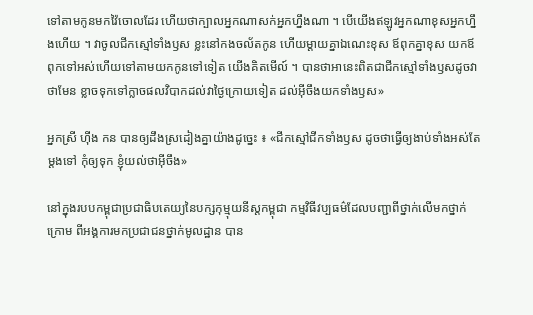ទៅតាមកូនមកវ៉ៃចោលដែរ ហើយថាក្បាលអ្នកណាសក់អ្នកហ្នឹងណា ។ បើយើងឥឡូវអ្នកណាខុសអ្នកហ្នឹងហើយ ។ វាចូលជីកស្មៅទាំងឫស ខ្លះនៅកងចល័តកូន ហើយម្ដាយគ្នាឯណេះខុស ឪពុកគ្នាខុស យកឪពុកទៅអស់ហើយទៅតាមយកកូនទៅទៀត យើងគិតមើល៍ ។ បានថាអានេះពិតជាជីកស្មៅទាំងឫសដូចវាថាមែន ខ្លាចទុកទៅក្លាចផលវិបាកដល់វាថ្ងៃក្រោយទៀត ដល់អ៊ីចឹងយកទាំងឫស»

អ្នកស្រី ហ៊ីង កន បានឲ្យដឹងស្រដៀងគ្នាយ៉ាងដូច្នេះ ៖ «ជីកស្មៅជីកទាំងឫស ដូចថាធ្វើឲ្យងាប់ទាំងអស់តែម្ដងទៅ កុំឲ្យទុក ខ្ញុំយល់ថាអ៊ីចឹង»

នៅក្នុងរបបកម្ពុជាប្រជាធិបតេយ្យនៃបក្សកុម្មុយនីស្តកម្ពុជា កម្មវិធីវប្បធម៌ដែលបញ្ជាពីថ្នាក់លើមកថ្នាក់ក្រោម ពីអង្គការមកប្រជាជនថ្នាក់មូលដ្ឋាន បាន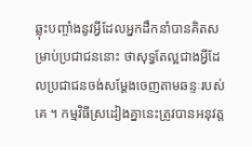ឆ្លុះបញ្ចាំងនូវអ្វីដែលអ្នកដឹកនាំបានគិតសម្រាប់ប្រជាជននោះ ថាសុទ្ធតែល្អជាងអ្វីដែលប្រជាជនចង់សម្តែងចេញតាមឆន្ទៈរបស់គេ ។ កម្មវិធីស្រដៀងគ្នានេះត្រូវបានអនុវត្ត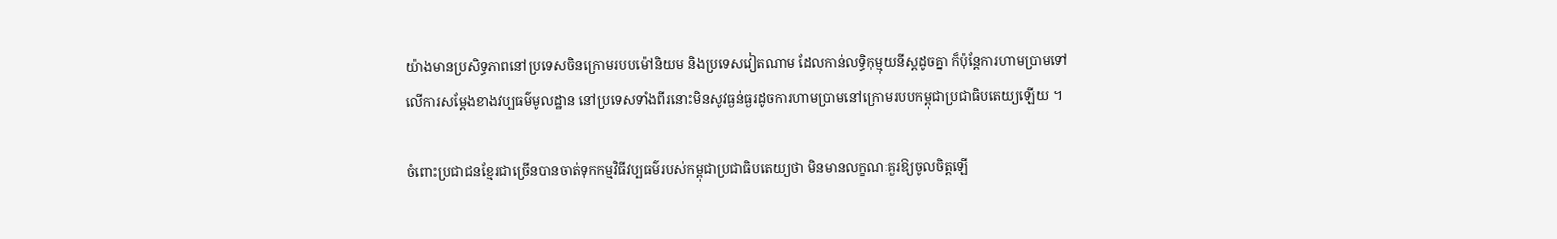យ៉ាងមានប្រសិទ្ធភាពនៅប្រទេសចិនក្រោមរបបម៉ៅនិយម និងប្រទេសវៀតណាម ដែលកាន់លទ្ធិកុម្មុយនីស្តដូចគ្នា ក៏ប៉ុន្តែការហាមប្រាមទៅលើការសម្តែងខាងវប្បធម៌មូលដ្ឋាន នៅប្រទេសទាំងពីរនោះមិនសូវធ្ងន់ធ្ងរដូចការហាមប្រាមនៅក្រោមរបបកម្ពុជាប្រជាធិបតេយ្យឡើយ ។

ចំពោះប្រជាជនខ្មែរជាច្រើនបានចាត់ទុកកម្មវិធីវប្បធម៌របស់កម្ពុជាប្រជាធិបតេយ្យថា មិនមានលក្ខណៈគួរឱ្យចូលចិត្តឡើ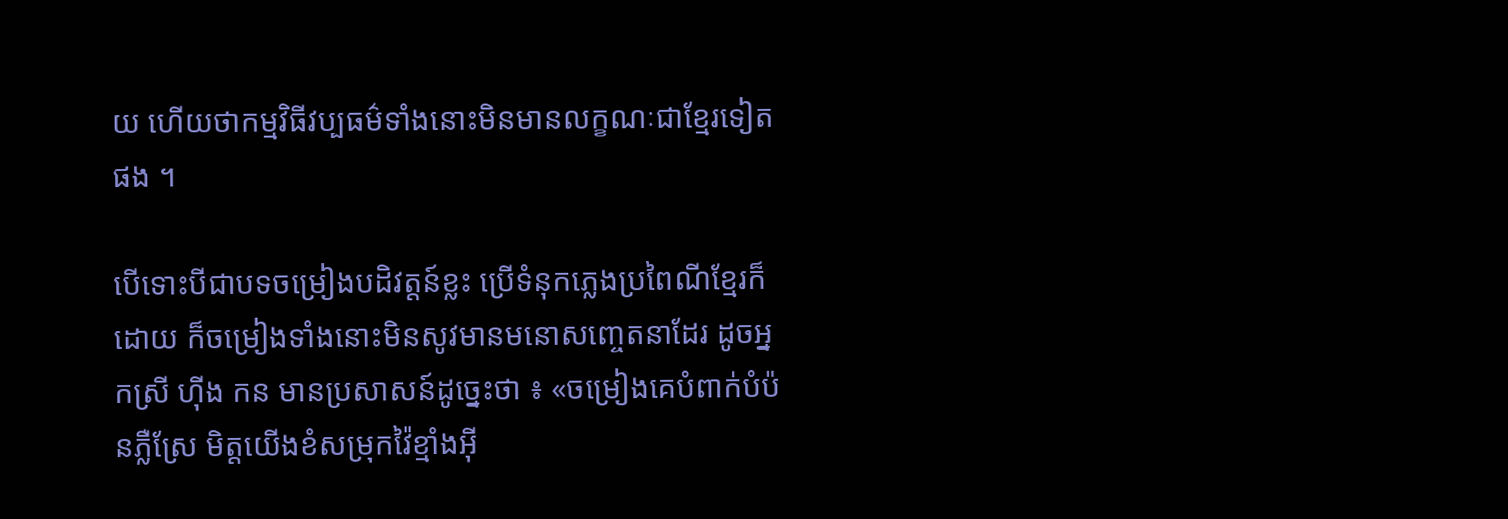យ ហើយថាកម្មវិធីវប្បធម៌ទាំងនោះមិនមានលក្ខណៈជាខ្មែរទៀតផង ។

បើទោះបីជាបទចម្រៀងបដិវត្តន៍ខ្លះ ប្រើទំនុកភ្លេងប្រពៃណីខ្មែរក៏ដោយ ក៏ចម្រៀងទាំងនោះមិនសូវមានមនោសញ្ចេតនាដែរ ដូចអ្នកស្រី ហ៊ីង កន មានប្រសាសន៍ដូច្នេះថា ៖ «ចម្រៀងគេបំពាក់បំប៉នភ្លឺស្រែ មិត្តយើងខំសម្រុកវ៉ៃខ្មាំងអ៊ី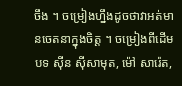ចឹង ។ ចម្រៀងហ្នឹងដូចថាវាអត់មានចេតនាក្នុងចិត្ត ។ ចម្រៀងពីដើមបទ ស៊ីន ស៊ីសាមុត, ម៉ៅ សារ៉េត,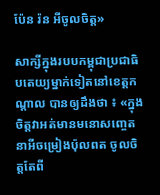ប៉ែន រ៉ន អីចូលចិត្ត»

សាក្សីក្នុងរបបកម្ពុជាប្រជាធិបតេយ្យម្នាក់ទៀតនៅខេត្តកណ្ដាល បានឲ្យដឹងថា ៖ «ក្នុងចិត្តវាអត់មានមនោសញ្ចេតនាអីចម្រៀងប៉ុលពត ចូលចិត្តតែពី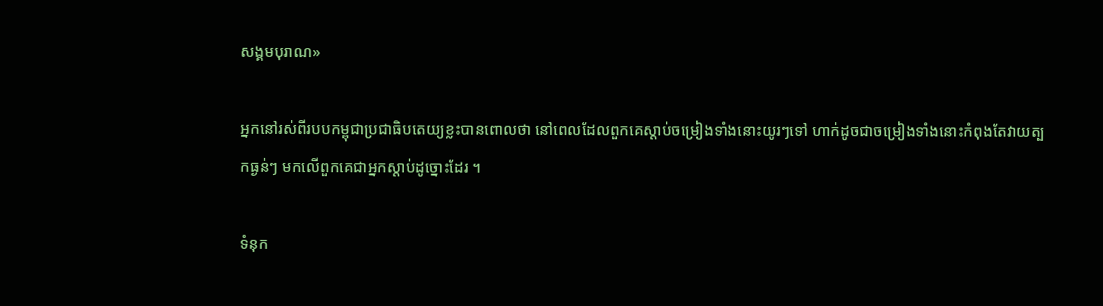សង្គមបុរាណ»

អ្នកនៅរស់ពីរបបកម្ពុជាប្រជាធិបតេយ្យខ្លះបានពោលថា នៅពេលដែលពួកគេស្តាប់ចម្រៀងទាំងនោះយូរៗទៅ ហាក់ដូចជាចម្រៀងទាំងនោះកំពុងតែវាយត្បកធ្ងន់ៗ មកលើពួកគេជាអ្នកស្តាប់ដូច្នោះដែរ ។

ទំនុក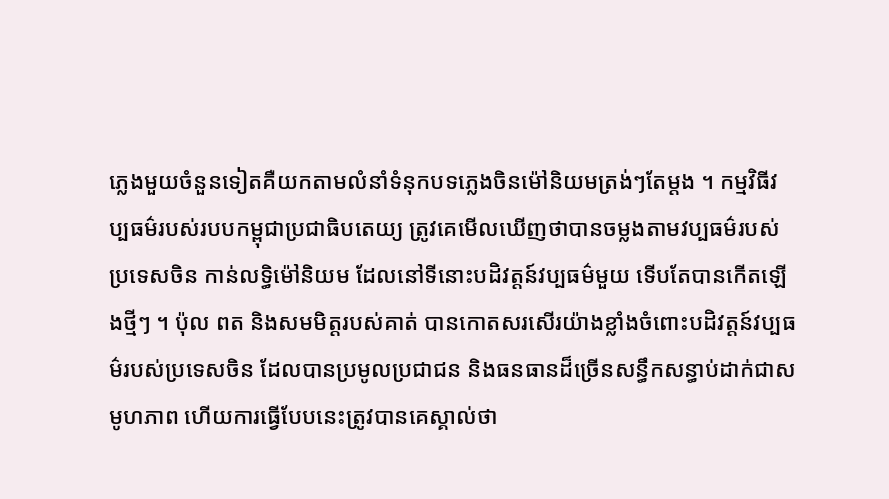ភ្លេងមួយចំនួនទៀតគឺយកតាមលំនាំទំនុកបទភ្លេងចិនម៉ៅនិយមត្រង់ៗតែម្តង ។ កម្មវិធីវប្បធម៌របស់របបកម្ពុជាប្រជាធិបតេយ្យ ត្រូវគេមើលឃើញថាបានចម្លងតាមវប្បធម៌របស់ប្រទេសចិន កាន់លទ្ធិម៉ៅនិយម ដែលនៅទីនោះបដិវត្តន៍វប្បធម៌មួយ ទើបតែបានកើតឡើងថ្មីៗ ។ ប៉ុល ពត និងសមមិត្តរបស់គាត់ បានកោតសរសើរយ៉ាងខ្លាំងចំពោះបដិវត្តន៍វប្បធម៌របស់ប្រទេសចិន ដែលបានប្រមូលប្រជាជន និងធនធានដ៏ច្រើនសន្ធឹកសន្ធាប់ដាក់ជាសមូហភាព ហើយការធ្វើបែបនេះត្រូវបានគេស្គាល់ថា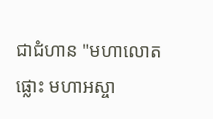ជាជំហាន "មហាលោតផ្លោះ មហាអស្ចា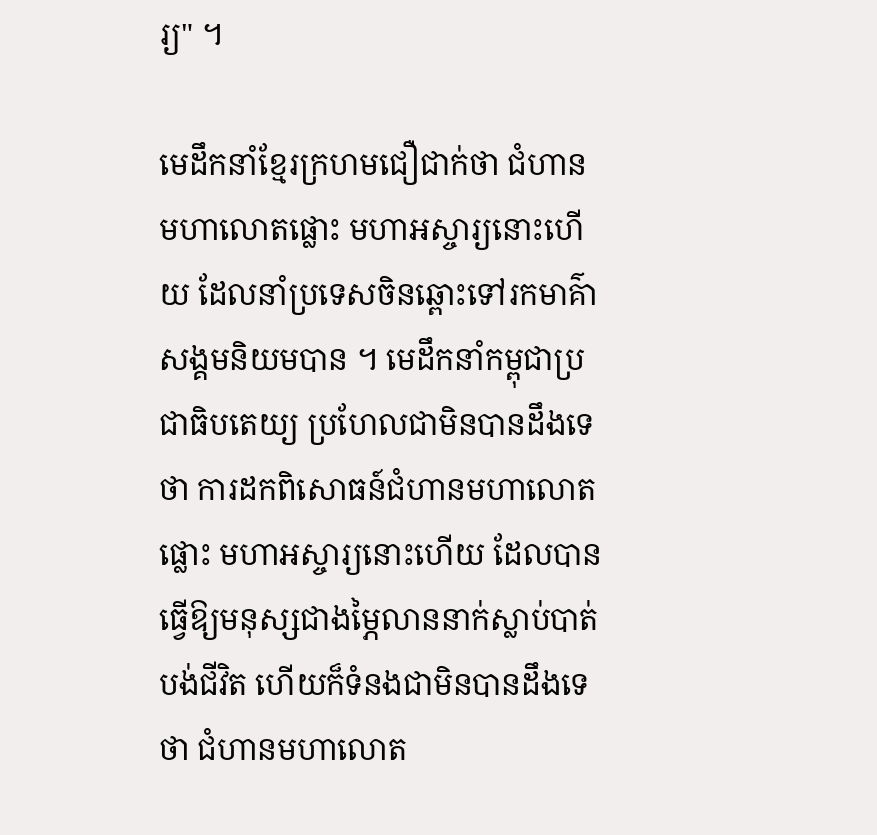រ្យ" ។

មេដឹកនាំខ្មែរក្រហមជឿជាក់ថា ជំហានមហាលោតផ្លោះ មហាអស្ចារ្យនោះហើយ ដែលនាំប្រទេសចិនឆ្ពោះទៅរកមាគ៌ាសង្គមនិយមបាន ។ មេដឹកនាំកម្ពុជាប្រជាធិបតេយ្យ ប្រហែលជាមិនបានដឹងទេថា ការដកពិសោធន៍ជំហានមហាលោតផ្លោះ មហាអស្ចារ្យនោះហើយ ដែលបានធ្វើឱ្យមនុស្សជាងម្ភៃលាននាក់ស្លាប់បាត់បង់ជីវិត ហើយក៏ទំនងជាមិនបានដឹងទេថា ជំហានមហាលោត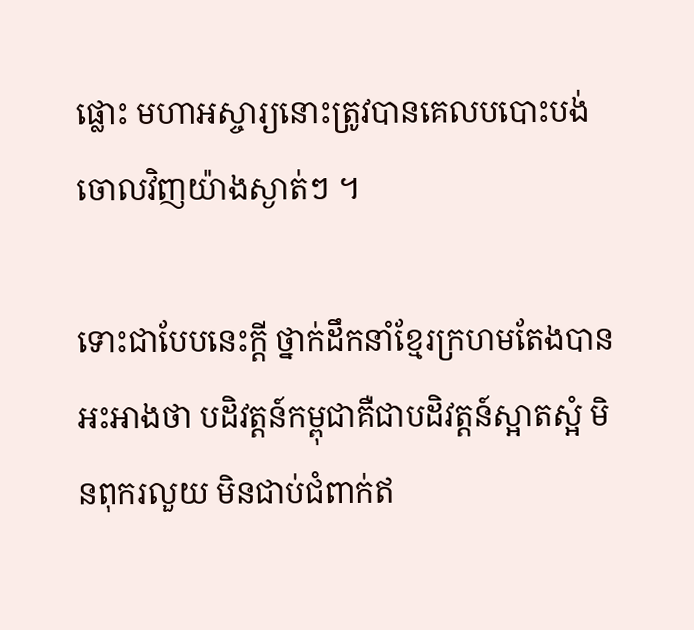ផ្លោះ មហាអស្ចារ្យនោះត្រូវបានគេលបបោះបង់ចោលវិញយ៉ាងស្ងាត់ៗ ។

ទោះជាបែបនេះក្តី ថ្នាក់ដឹកនាំខ្មែរក្រហមតែងបានអះអាងថា បដិវត្តន៍កម្ពុជាគឺជាបដិវត្តន៍ស្អាតស្អំ មិនពុករលួយ មិនជាប់ជំពាក់ឥ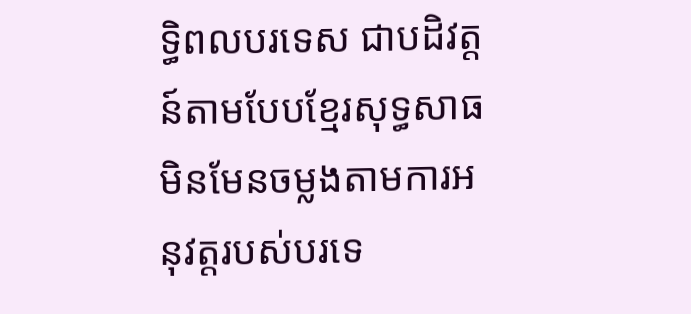ទ្ធិពលបរទេស ជាបដិវត្តន៍តាមបែបខ្មែរសុទ្ធសាធ មិនមែនចម្លងតាមការអនុវត្តរបស់បរទេ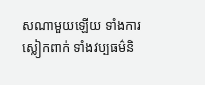សណាមួយឡើយ ទាំងការស្លៀកពាក់ ទាំងវប្បធម៌និ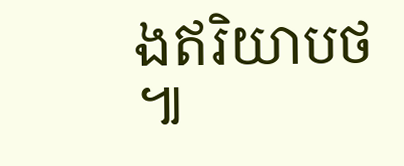ងឥរិយាបថ ៕